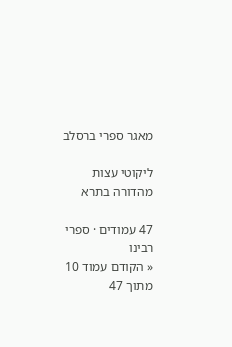מאגר ספרי ברסלב

ליקוטי עצות מהדורה בתרא

47 עמודים · ספרי רבינו
« הקודם עמוד 10 מתוך 47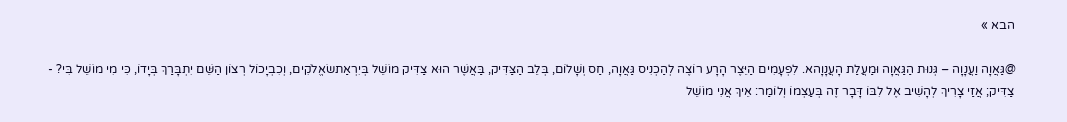הבא »

@גַּאֲוָה וַעֲנָוָה – גְּנוּת הַגַּאֲוָה וּמַעֲלַת הָעֲנָוָהא. לִפְעָמִים הַיֵּצֶר הָרָע רוֹצֶה לְהַכְנִיס גַּאֲוָה, חַס וְשָׁלוֹם, בְּלֵב הַצַּדִּיק, בַּאֲשֶׁר הוּא צַדִּיק מוֹשֵׁל בְּיִרְאַתשׂאֱלֹקִים, וְכִבְיָכוֹל רְצוֹן הַשֵּׁם יִתְבָּרַךְ בְּיָדוֹ, כִּי מִי מוֹשֵׁל בִּי? - צַדִּיק; אֲזַי צָרִיךְ לְהָשִׁיב אֶל לִבּוֹ דָּבָר זֶה בְּעַצְמוֹ וְלוֹמַר: אֵיךְ אֲנִי מוֹשֵׁל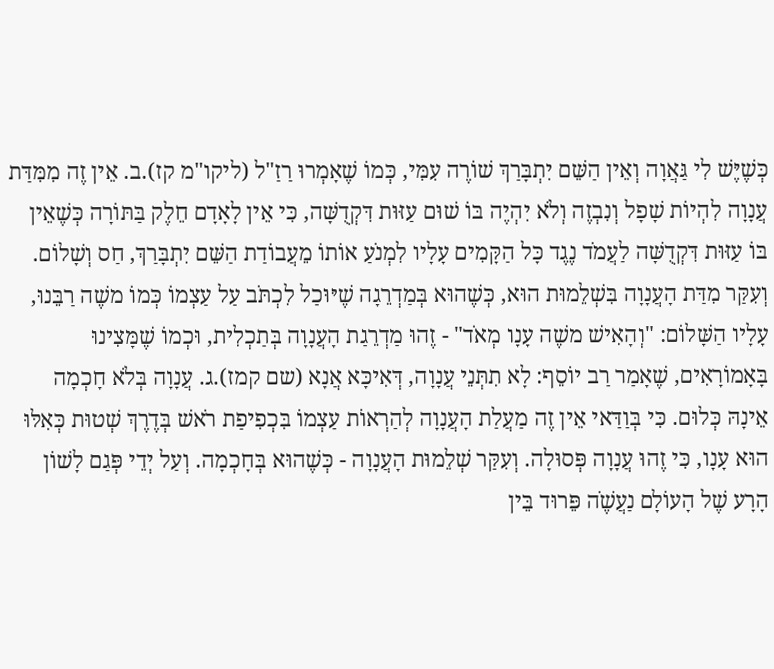כְּשֶׁיֶּשׁ לִי גַּאֲוָה וְאֵין הַשֵּׁם יִתְבָּרַךְ שׁוֹרֶה עִמִּי, כְּמוֹ שֶׁאָמְרוּ רַזַ"ל (ליקו"מ קז).ב. אֵין זֶה מִמִּדַּת עֲנָוָה לִהְיוֹת שָׁפָל וְנִבְזֶה וְלֹא יִהְיֶה בּוֹ שׁוּם עַזּוּת דִּקְדֻשָּׁה, כִּי אֵין לָאָדָם חֵלֶק בַּתּוֹרָה כְּשֶׁאֵין בּוֹ עַזּוּת דִּקְדֻשָּׁה לַעֲמֹד נֶגֶד כָּל הַקָּמִים עָלָיו לִמְנֹעַ אוֹתוֹ מֵעֲבוֹדַת הַשֵּׁם יִתְבָּרַךְ, חַס וְשָׁלוֹם. וְעִקַּר מִדַּת הָעֲנָוָה בִּשְׁלֵמוּת הוּא, כְּשֶׁהוּא בְּמַדְרֵגָה שֶׁיּוּכַל לִכְתֹּב עַל עַצְמוֹ כְּמוֹ משֶׁה רַבֵּנוּ, עָלָיו הַשָּׁלוֹם: "וְהָאִישׁ משֶׁה עָנָו מְאֹד" - זֶהוּ מַדְרֵגַת הָעֲנָוָה בְּתַכְלִית, וּכְמוֹ שֶׁמָּצִינוּ בָּאָמוֹרָאִים, שֶׁאָמַר רַב יוֹסֵף: לָא תִתְּנֵי עֲנָוָה, דְּאִיכָּא אֲנָא (שם קמז).ג. עֲנָוָה בְּלֹא חָכְמָה אֵינָהּ כְּלוּם. כִּי בְּוַדַּאי אֵין זֶה מַעֲלַת הָעֲנָוָה לְהַרְאוֹת עַצְמוֹ בִּכְפִיפַת רֹאשׁ בְּדֶרֶךְ שְׁטוּת כְּאִלּוּ הוּא עָנָו, כִּי זֶהוּ עֲנָוָה פְּסוּלָה. וְעִקַּר שְׁלֵמוּת הָעֲנָוָה - כְּשֶׁהוּא בְּחָכְמָה. וְעַל יְדֵי פְּגַם לָשׁוֹן הָרָע שֶׁל הָעוֹלָם נַעֲשֶֹׁה פֵּרוּד בֵּין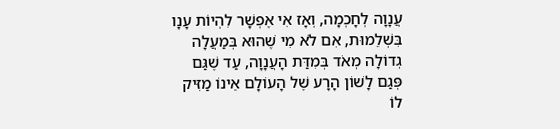עֲנָוָה לְחָכְמָה, וְאָז אִי אֶפְשָׁר לִהְיוֹת עָנָו בִּשְׁלֵמוּת, אִם לֹא מִי שֶׁהוּא בְּמַעֲלָה גְדוֹלָה מְאֹד בְּמִדַּת הָעֲנָוָה, עַד שֶׁגַּם פְּגַם לָשׁוֹן הָרָע שֶׁל הָעוֹלָם אֵינוֹ מַזִּיק לוֹ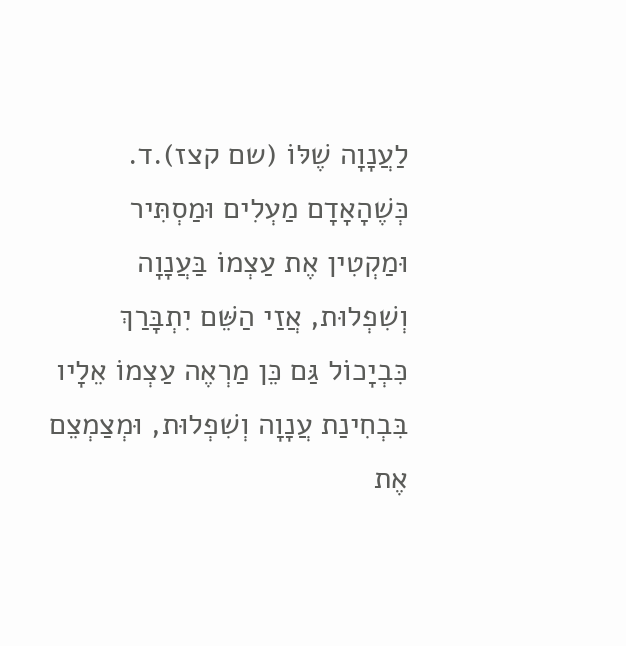לַעֲנָוָה שֶׁלּוֹ (שם קצז).ד. כְּשֶׁהָאָדָם מַעְלִים וּמַסְתִּיר וּמַקְטִין אֶת עַצְמוֹ בַּעֲנָוָה וְשִׁפְלוּת, אֲזַי הַשֵּׁם יִתְבָּרַךְ כִּבְיָכוֹל גַּם כֵּן מַרְאֶה עַצְמוֹ אֵלָיו בִּבְחִינַת עֲנָוָה וְשִׁפְלוּת, וּמְצַמְצֵם אֶת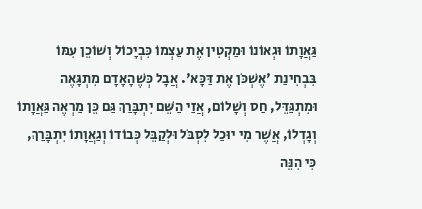גַּאֲוָתוֹ וּגְאוֹנוֹ וּמַקְטִין אֶת עַצְמוֹ כִּבְיָכוֹל וְשׁוֹכֵן עִמּוֹ בִּבְחִינַת 'אֶשְׁכֹּן אֶת דַּכָּא'. אֲבָל כְּשֶׁהָאָדָם מִתְגָּאֶה וּמִתְגַּדֵּל, חַס וְשָׁלוֹם, אֲזַי הַשֵּׁם יִתְבָּרַךְ גַּם כֵּן מַרְאֶה גַּאֲוָתוֹ וְגָדְלוֹ, אֲשֶׁר מִי יוּכַל לִסְבֹּל וּלְקַבֵּל כְּבוֹדוֹ וְגַאֲוָתוֹ יִתְבָּרַךְ, כִּי הִנֵּה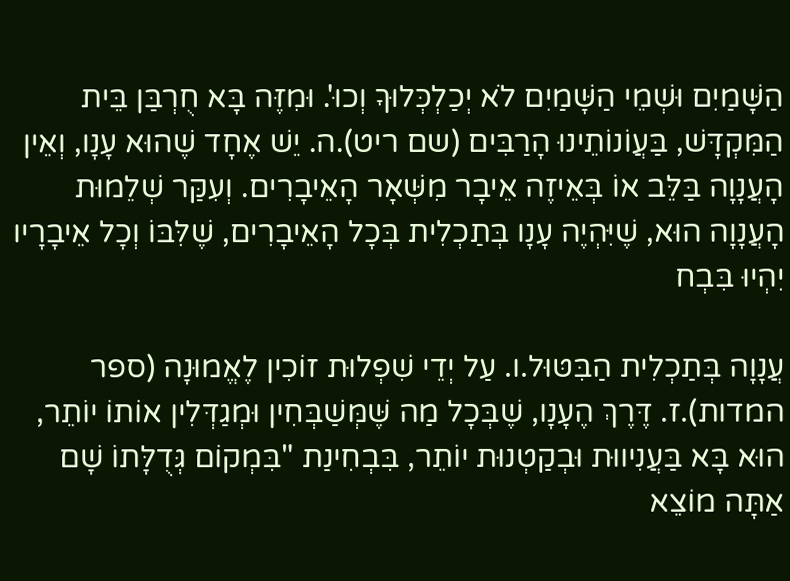הַשָּׁמַיִם וּשְׁמֵי הַשָּׁמַיִם לֹא יְכַלְכְּלוּךָ וְכוּ'. וּמִזֶּה בָּא חֻרְבַּן בֵּית הַמִּקְדָּשׁ, בַּעֲוֹנוֹתֵינוּ הָרַבִּים (שם ריט).ה. יֵשׁ אֶחָד שֶׁהוּא עָנָו, וְאֵין הָעֲנָוָה בַּלֵּב אוֹ בְּאֵיזֶה אֵיבָר מִשְּׁאָר הָאֵיבָרִים. וְעִקַּר שְׁלֵמוּת הָעֲנָוָה הוּא, שֶׁיִּהְיֶה עָנָו בְּתַכְלִית בְּכָל הָאֵיבָרִים, שֶׁלִּבּוֹ וְכָל אֵיבָרָיו יִהְיוּ בִּבְח

עֲנָוָה בְּתַכְלִית הַבִּטּוּל.ו. עַל יְדֵי שִׁפְלוּת זוֹכִין לֶאֱמוּנָה (ספר המדות).ז. דֶּרֶךְ הֶעָנָו, שֶׁבְּכָל מַה שֶּׁמְּשַׁבְּחִין וּמְגַדְּלִין אוֹתוֹ יוֹתֵר, הוּא בָּא בַּעֲנִיווּת וּבְקַטְנוּת יוֹתֵר, בִּבְחִינַת "בִּמְקוֹם גְּדֻלָּתוֹ שָׁם אַתָּה מוֹצֵא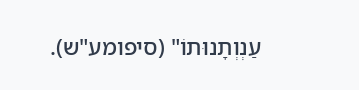עַנְוְתָנוּתוֹ" (סיפומע"ש).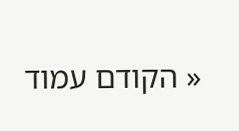« הקודם עמוד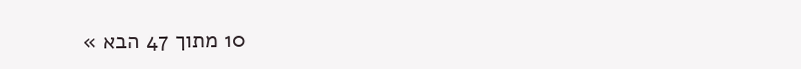10 מתוך 47 הבא »